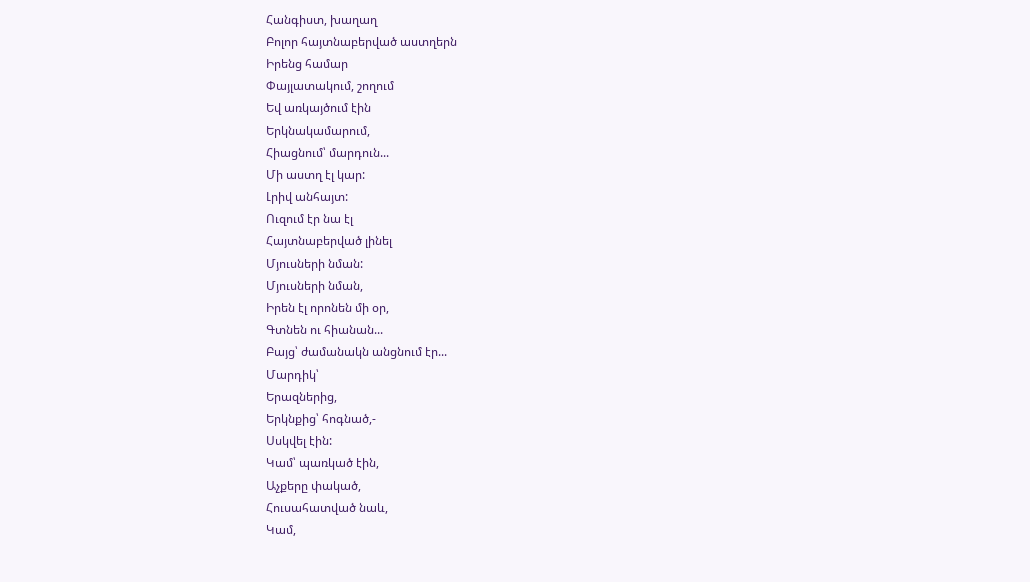Հանգիստ, խաղաղ
Բոլոր հայտնաբերված աստղերն
Իրենց համար
Փայլատակում, շողում
Եվ առկայծում էին
Երկնակամարում,
Հիացնում՝ մարդուն...
Մի աստղ էլ կար:
Լրիվ անհայտ:
Ուզում էր նա էլ
Հայտնաբերված լինել
Մյուսների նման:
Մյուսների նման,
Իրեն էլ որոնեն մի օր,
Գտնեն ու հիանան...
Բայց՝ ժամանակն անցնում էր...
Մարդիկ՝
Երազներից,
Երկնքից՝ հոգնած,-
Սսկվել էին:
Կամ՝ պառկած էին,
Աչքերը փակած,
Հուսահատված նաև,
Կամ,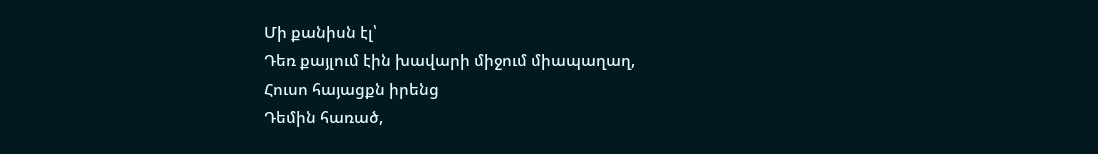Մի քանիսն էլ՝
Դեռ քայլում էին խավարի միջում միապաղաղ,
Հուսո հայացքն իրենց
Դեմին հառած,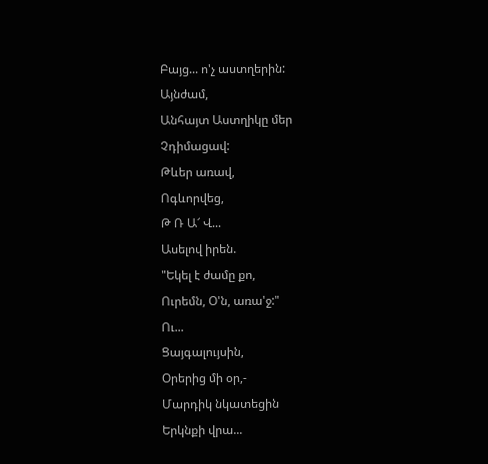Բայց... ո'չ աստղերին:
Այնժամ,
Անհայտ Աստղիկը մեր
Չդիմացավ:
Թևեր առավ,
Ոգևորվեց,
Թ Ռ Ա՜ Վ...
Ասելով իրեն.
"Եկել է ժամը քո,
Ուրեմն, Օ'ն, առա'ջ:"
Ու...
Ցայգալույսին,
Օրերից մի օր,-
Մարդիկ նկատեցին
Երկնքի վրա...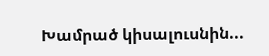Խամրած կիսալուսնին...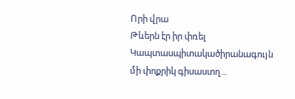Որի վրա
Թևերն էր իր փռել
Կապտասպիտակածիրանագույն մի փոքրիկ գիսաստղ...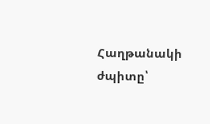Հաղթանակի ժպիտը՝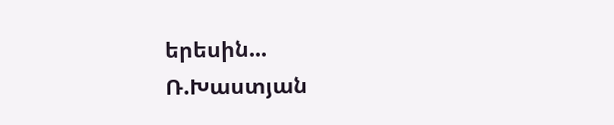երեսին...
Ռ.Խաստյան